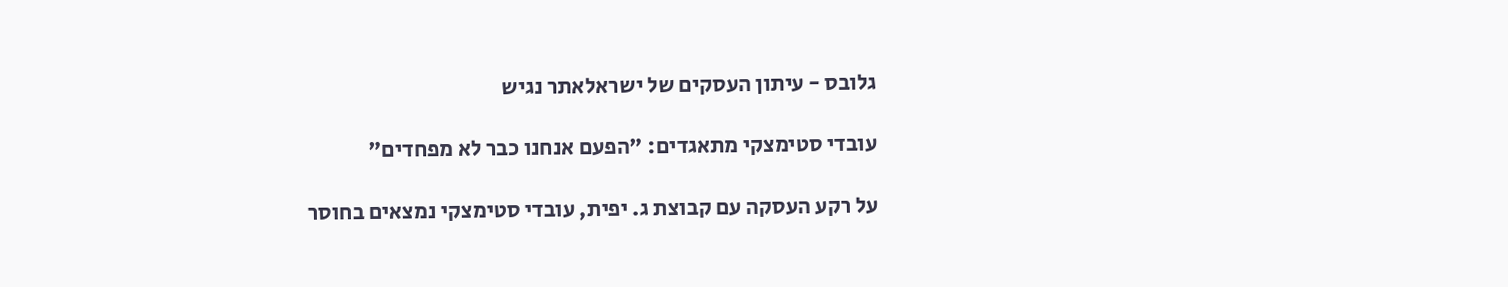גלובס - עיתון העסקים של ישראלאתר נגיש

עובדי סטימצקי מתאגדים: "הפעם אנחנו כבר לא מפחדים"

על רקע העסקה עם קבוצת ג. יפית, עובדי סטימצקי נמצאים בחוסר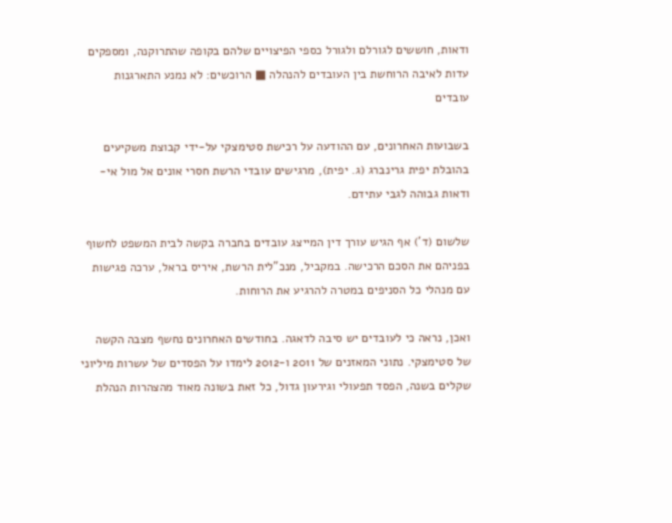ודאות, חוששים לגורלם ולגורל כספי הפיצויים שלהם בקופה שהתרוקנה, ומספקים עדות לאיבה הרוחשת בין העובדים להנהלה ■ הרוכשים: לא נמנע התארגנות עובדים

בשבועות האחרונים, עם ההודעה על רכישת סטימצקי על-ידי קבוצת משקיעים בהובלת יפית גרינברג (ג. יפית), מרגישים עובדי הרשת חסרי אונים אל מול אי-ודאות גבוהה לגבי עתידם.

שלשום (ד') אף הגיש עורך דין המייצג עובדים בחברה בקשה לבית המשפט לחשוף בפניהם את הסכם הרכישה. במקביל, מנכ"לית הרשת, איריס בראל, ערכה פגישות עם מנהלי כל הסניפים במטרה להרגיע את הרוחות.

ואכן, נראה כי לעובדים יש סיבה לדאגה. בחודשים האחרונים נחשף מצבה הקשה של סטימצקי. נתוני המאזנים של 2011 ו-2012 לימדו על הפסדים של עשרות מיליוני שקלים בשנה, הפסד תפעולי וגירעון גדול, כל זאת בשונה מאוד מהצהרות הנהלת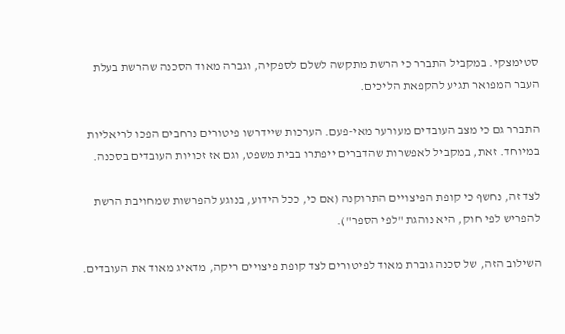סטימצקי. במקביל התברר כי הרשת מתקשה לשלם לספקיה, וגברה מאוד הסכנה שהרשת בעלת העבר המפואר תגיע להקפאת הליכים.

התברר גם כי מצב העובדים מעורער מאי-פעם. הערכות שיידרשו פיטורים נרחבים הפכו לריאליות במיוחד. זאת, במקביל לאפשרות שהדברים ייפתרו בבית משפט, וגם אז זכויות העובדים בסכנה.

לצד זה, נחשף כי קופת הפיצויים התרוקנה (אם כי, ככל הידוע, בנוגע להפרשות שמחויבת הרשת להפריש לפי חוק, היא נוהגת "לפי הספר").

השילוב הזה, של סכנה גוברת מאוד לפיטורים לצד קופת פיצויים ריקה, מדאיג מאוד את העובדים.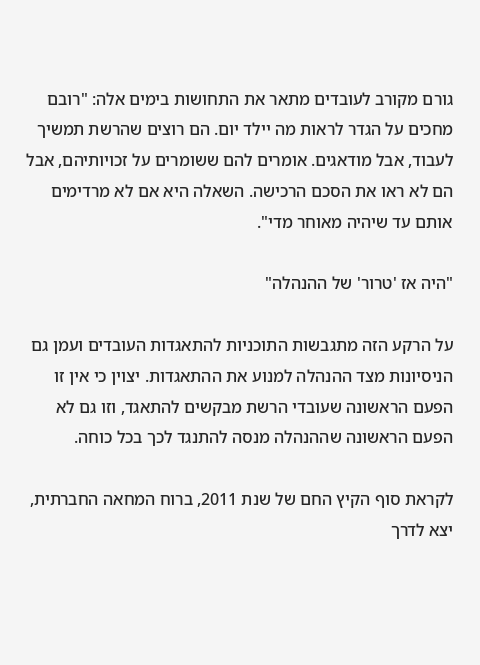גורם מקורב לעובדים מתאר את התחושות בימים אלה: "רובם מחכים על הגדר לראות מה יילד יום. הם רוצים שהרשת תמשיך לעבוד, אבל מודאגים. אומרים להם ששומרים על זכויותיהם, אבל הם לא ראו את הסכם הרכישה. השאלה היא אם לא מרדימים אותם עד שיהיה מאוחר מדי".

"היה אז 'טרור' של ההנהלה"

על הרקע הזה מתגבשות התוכניות להתאגדות העובדים ועמן גם הניסיונות מצד ההנהלה למנוע את ההתאגדות. יצוין כי אין זו הפעם הראשונה שעובדי הרשת מבקשים להתאגד, וזו גם לא הפעם הראשונה שההנהלה מנסה להתנגד לכך בכל כוחה.

לקראת סוף הקיץ החם של שנת 2011, ברוח המחאה החברתית, יצא לדרך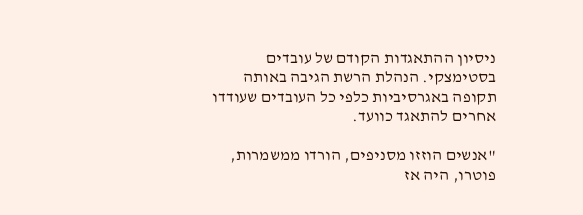ניסיון ההתאגדות הקודם של עובדים בסטימצקי. הנהלת הרשת הגיבה באותה תקופה באגרסיביות כלפי כל העובדים שעודדו אחרים להתאגד כוועד.

"אנשים הוזזו מסניפים, הורדו ממשמרות, פוטרו, היה אז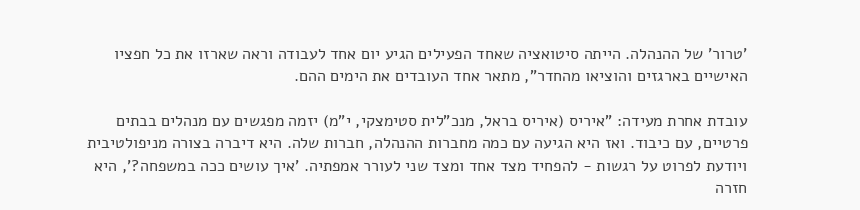'טרור' של ההנהלה. הייתה סיטואציה שאחד הפעילים הגיע יום אחד לעבודה וראה שארזו את כל חפציו האישיים בארגזים והוציאו מהחדר", מתאר אחד העובדים את הימים ההם.

עובדת אחרת מעידה: "איריס (איריס בראל, מנכ"לית סטימצקי, י"מ) יזמה מפגשים עם מנהלים בבתים פרטיים, עם כיבוד. ואז היא הגיעה עם כמה מחברות ההנהלה, חברות שלה. היא דיברה בצורה מניפולטיבית ויודעת לפרוט על רגשות - להפחיד מצד אחד ומצד שני לעורר אמפתיה. 'איך עושים ככה במשפחה?', היא חזרה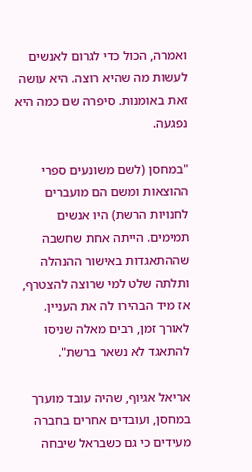ואמרה, הכול כדי לגרום לאנשים לעשות מה שהיא רוצה. היא עושה זאת באומנות. סיפרה שם כמה היא נפגעה.

"במחסן (לשם משונעים ספרי ההוצאות ומשם הם מועברים לחנויות הרשת) היו אנשים תמימים. הייתה אחת שחשבה שההתאגדות באישור ההנהלה ותלתה שלט למי שרוצה להצטרף, אז מיד הבהירו לה את העניין. לאורך זמן, רבים מאלה שניסו להתאגד לא נשאר ברשת".

אריאל אגיוף, שהיה עובד מוערך במחסן, ועובדים אחרים בחברה מעידים כי גם כשבראל שיבחה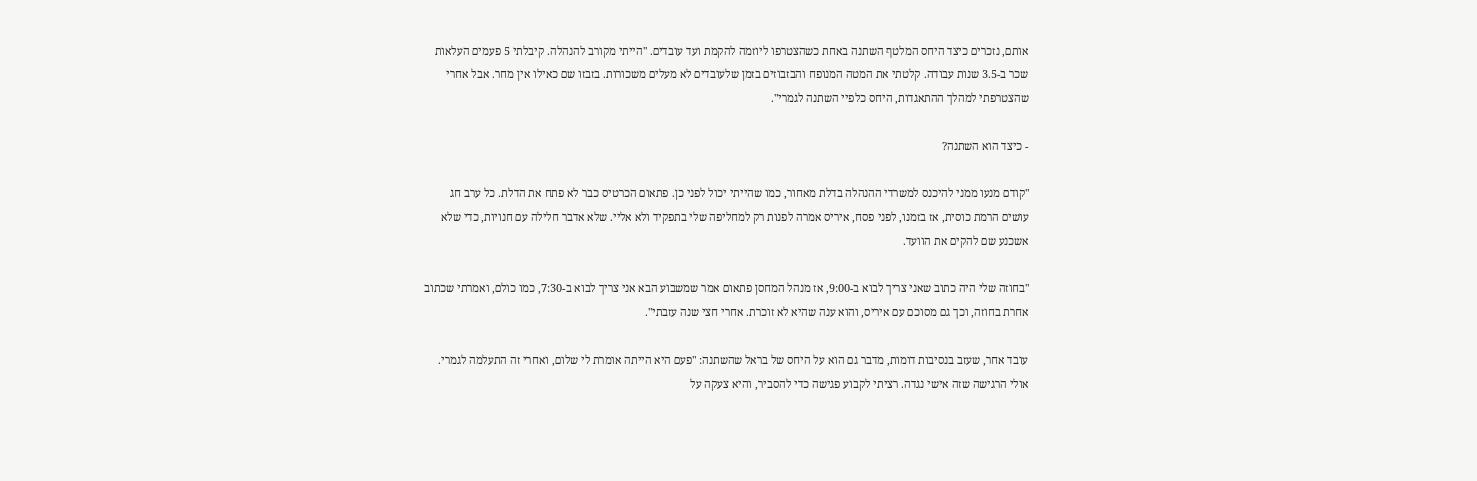אותם, נזכרים כיצד היחס המלטף השתנה באחת כשהצטרפו ליוזמה להקמת ועד עובדים. "הייתי מקורב להנהלה. קיבלתי 5 פעמים העלאות שכר ב-3.5 שנות עבודה. קלטתי את המטה המנופח והבזבוזים בזמן שלעובדים לא מעלים משכורות. בזבזו שם כאילו אין מחר. אבל אחרי שהצטרפתי למהלך ההתאגדות, היחס כלפיי השתנה לגמרי".

- כיצד הוא השתנה?

"קודם מנעו ממני להיכנס למשרדי ההנהלה בדלת מאחור, כמו שהייתי יכול לפני כן. פתאום הכרטיס כבר לא פתח את הדלת. כל ערב חג עושים הרמת כוסית, אז בזמנו, לפני פסח, איריס אמרה לפנות רק למחליפה שלי בתפקיד ולא אליי. שלא אדבר חלילה עם חנויות, כדי שלא אשכנע שם להקים את הוועד.

"בחוזה שלי היה כתוב שאני צריך לבוא ב-9:00, אז מנהל המחסן פתאום אמר שמשבוע הבא אני צריך לבוא ב-7:30, כמו כולם, ואמרתי שכתוב אחרת בחוזה, וכך גם מסוכם עם איריס, והוא ענה שהיא לא זוכרת. אחרי חצי שנה עזבתי".

עובד אחר, שעזב בנסיבות דומות, מדבר גם הוא על היחס של בראל שהשתנה: "פעם היא הייתה אומרת לי שלום, ואחרי זה התעלמה לגמרי. אולי הרגישה שזה אישי נגדה. רציתי לקבוע פגישה כדי להסביר, והיא צעקה על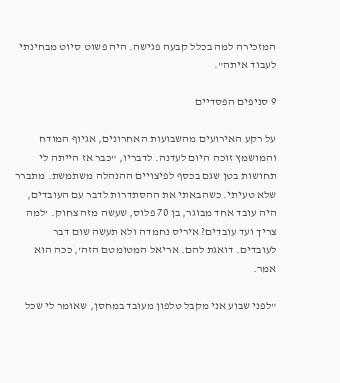המזכירה למה בכלל קבעה פגישה. היה פשוט סיוט מבחינתי לעבוד איתה".

9 סניפים הפסדיים

על רקע האירועים מהשבועות האחרונים, אגיוף המודח והמושמץ זוכה היום לעדנה. לדבריו, "כבר אז הייתה לי תחושות בטן שגם בכסף לפיצויים ההנהלה משתמשת. מתברר שלא טעיתי. כשהבאתי את ההסתדרות לדבר עם העובדים, היה עובד אחד מבוגר, בן 70 פלוס, שעשה מזה צחוק. 'למה צריך ועד עובדים? איריס נחמדה ולא תעשה שום דבר לעובדים. דואגת להם. אריאל המטומטם הזה', ככה הוא אמר.

"לפני שבוע אני מקבל טלפון מעובד במחסן, שאומר לי שכל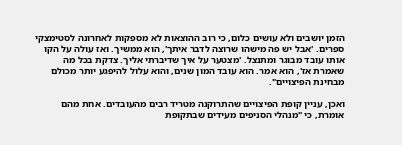הזמן יושבים ולא עושים כלום, כי רוב ההוצאות לא מספקות לאחרונה לסטימצקי ספרים. 'אבל יש פה מישהו שרוצה לדבר איתך', הוא ממשיך. ואז עולה על הקו אותו עובד מבוגר ומתנצל. 'מצטער על איך שדיברתי אליך. צדקת בכל מה שאמרת אז', הוא אמר. הוא עובד המון שנים, והוא עלול להיפגע יותר מכולם מבחינת הפיצויים".

ואכן, עניין קופת הפיצויים שהתרוקנה מטריד רבים מהעובדים. אחת מהם אומרת, כי "מנהלי הסניפים מעידים שבתקופת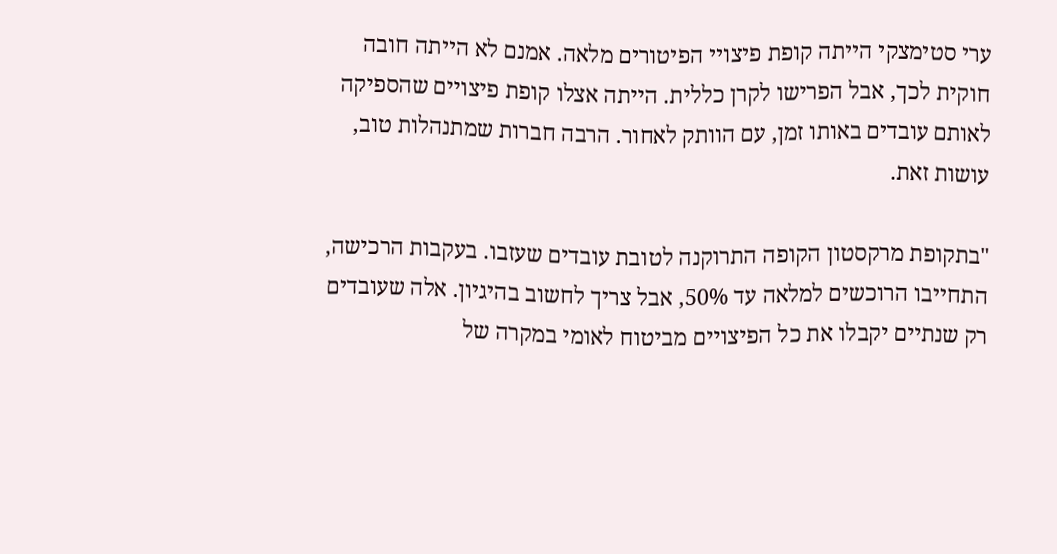ערי סטימצקי הייתה קופת פיצויי הפיטורים מלאה. אמנם לא הייתה חובה חוקית לכך, אבל הפרישו לקרן כללית. הייתה אצלו קופת פיצויים שהספיקה לאותם עובדים באותו זמן, עם הוותק לאחור. הרבה חברות שמתנהלות טוב, עושות זאת.

"בתקופת מרקסטון הקופה התרוקנה לטובת עובדים שעזבו. בעקבות הרכישה, התחייבו הרוכשים למלאה עד 50%, אבל צריך לחשוב בהיגיון. אלה שעובדים רק שנתיים יקבלו את כל הפיצויים מביטוח לאומי במקרה של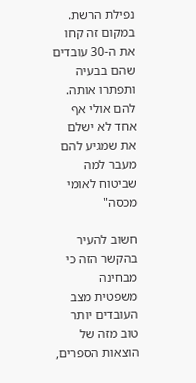נפילת הרשת. במקום זה קחו את ה-30 עובדים שהם בבעיה ותפתרו אותה. להם אולי אף אחד לא ישלם את שמגיע להם מעבר למה שביטוח לאומי מכסה"

חשוב להעיר בהקשר הזה כי מבחינה משפטית מצב העובדים יותר טוב מזה של הוצאות הספרים,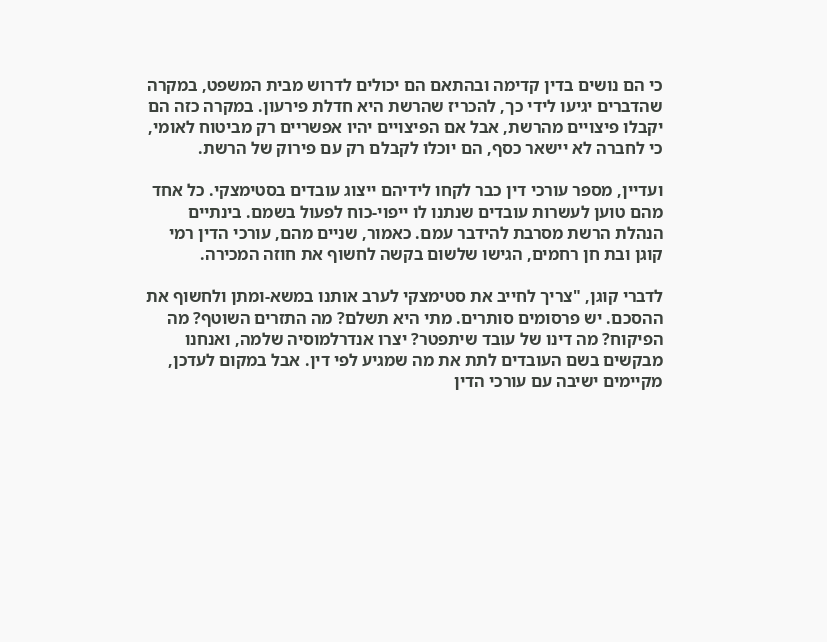כי הם נושים בדין קדימה ובהתאם הם יכולים לדרוש מבית המשפט, במקרה שהדברים יגיעו לידי כך, להכריז שהרשת היא חדלת פירעון. במקרה כזה הם יקבלו פיצויים מהרשת, אבל אם הפיצויים יהיו אפשריים רק מביטוח לאומי, כי לחברה לא יישאר כסף, הם יוכלו לקבלם רק עם פירוק של הרשת.

ועדיין, מספר עורכי דין כבר לקחו לידיהם ייצוג עובדים בסטימצקי. כל אחד מהם טוען לעשרות עובדים שנתנו לו ייפוי-כוח לפעול בשמם. בינתיים הנהלת הרשת מסרבת להידבר עמם. כאמור, שניים מהם, עורכי הדין רמי קוגן ובת חן רחמים, הגישו שלשום בקשה לחשוף את חוזה המכירה.

לדברי קוגן, "צריך לחייב את סטימצקי לערב אותנו במשא-ומתן ולחשוף את ההסכם. יש פרסומים סותרים. מתי היא תשלם? מה התזרים השוטף? מה הפיקוח? מה דינו של עובד שיתפטר? יצרו אנדרלמוסיה שלמה, ואנחנו מבקשים בשם העובדים לתת את מה שמגיע לפי דין. אבל במקום לעדכן, מקיימים ישיבה עם עורכי הדין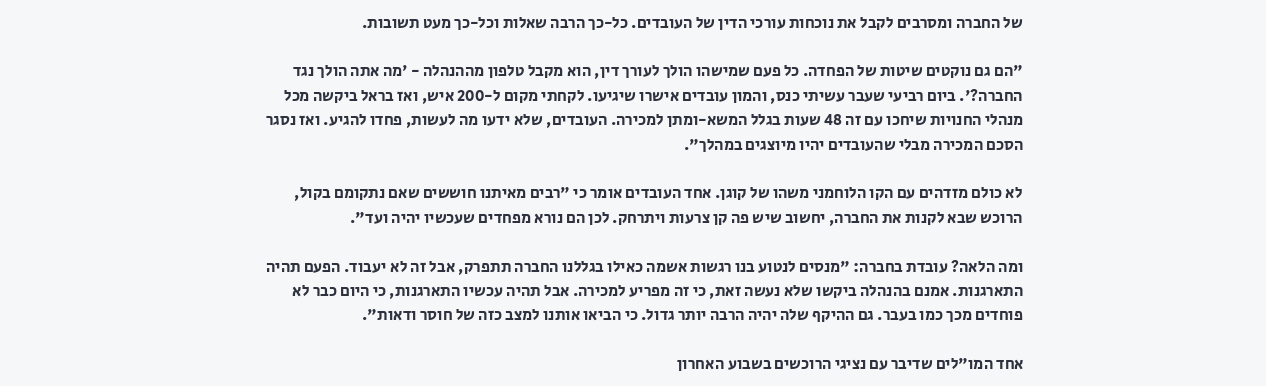של החברה ומסרבים לקבל את נוכחות עורכי הדין של העובדים. כל-כך הרבה שאלות וכל-כך מעט תשובות.

"הם גם נוקטים שיטות של הפחדה. כל פעם שמישהו הולך לעורך דין, הוא מקבל טלפון מההנהלה - 'מה אתה הולך נגד החברה?'. ביום רביעי שעבר עשיתי כנס, והמון עובדים אישרו שיגיעו. לקחתי מקום ל-200 איש, ואז בראל ביקשה מכל מנהלי החנויות שיחכו עם זה 48 שעות בגלל המשא-ומתן למכירה. העובדים, שלא ידעו מה לעשות, פחדו להגיע. ואז נסגר הסכם המכירה מבלי שהעובדים יהיו מיוצגים במהלך".

לא כולם מזדהים עם הקו הלוחמני משהו של קוגן. אחד העובדים אומר כי "רבים מאיתנו חוששים שאם נתקומם בקול, הרוכש שבא לקנות את החברה, יחשוב שיש פה קן צרעות ויתרחק. לכן הם נורא מפחדים שעכשיו יהיה ועד".

ומה הלאה? עובדת בחברה: "מנסים לנטוע בנו רגשות אשמה כאילו בגללנו החברה תתפרק, אבל זה לא יעבוד. הפעם תהיה התארגנות. אמנם בהנהלה ביקשו שלא נעשה זאת, כי זה מפריע למכירה. אבל תהיה עכשיו התארגנות, כי היום כבר לא פוחדים מכך כמו בעבר. גם ההיקף שלה יהיה הרבה יותר גדול. כי הביאו אותנו למצב כזה של חוסר ודאות".

אחד המו"לים שדיבר עם נציגי הרוכשים בשבוע האחרון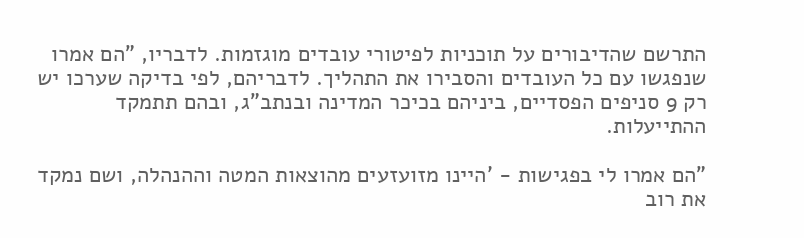התרשם שהדיבורים על תוכניות לפיטורי עובדים מוגזמות. לדבריו, "הם אמרו שנפגשו עם כל העובדים והסבירו את התהליך. לדבריהם, לפי בדיקה שערכו יש רק 9 סניפים הפסדיים, ביניהם בכיכר המדינה ובנתב"ג, ובהם תתמקד ההתייעלות.

"הם אמרו לי בפגישות - 'היינו מזועזעים מהוצאות המטה וההנהלה, ושם נמקד את רוב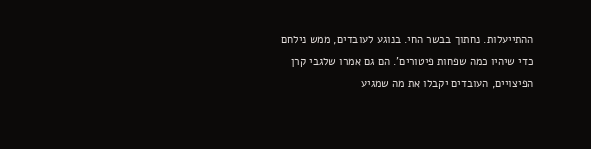ההתייעלות. נחתוך בבשר החי. בנוגע לעובדים, ממש נילחם כדי שיהיו כמה שפחות פיטורים'. הם גם אמרו שלגבי קרן הפיצויים, העובדים יקבלו את מה שמגיע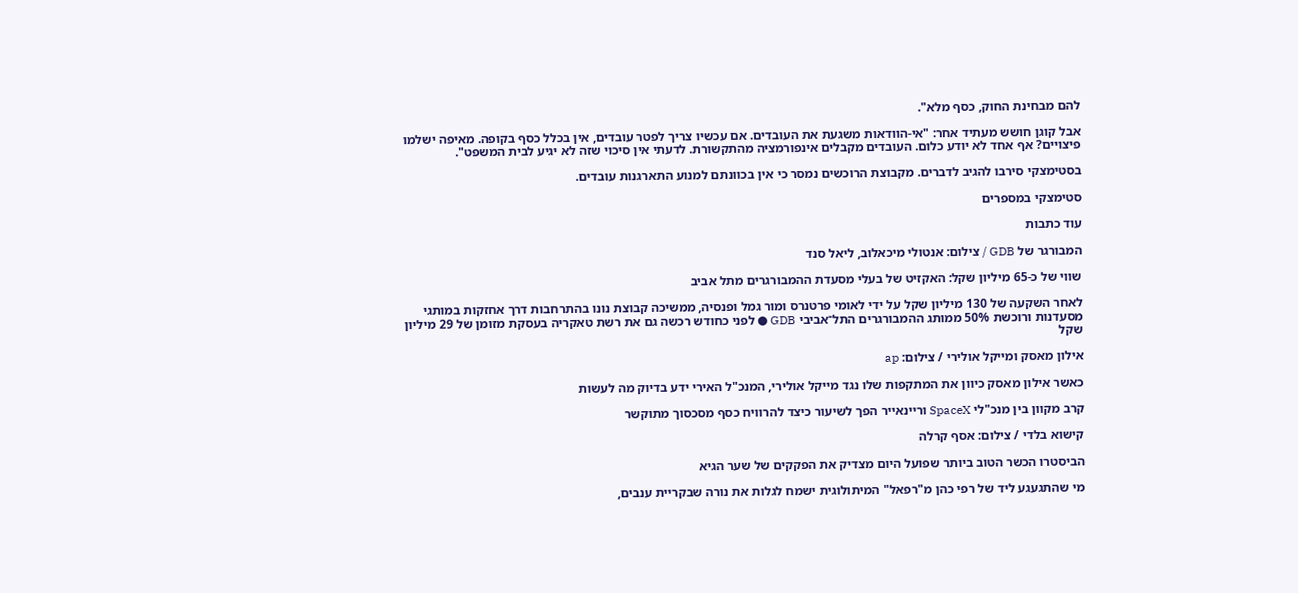להם מבחינת החוק, כסף מלא".

אבל קוגן חושש מעתיד אחר: "אי-הוודאות משגעת את העובדים. אם עכשיו צריך לפטר עובדים, אין בכלל כסף בקופה. מאיפה ישלמו פיצויים? אף אחד לא יודע כלום. העובדים מקבלים אינפורמציה מהתקשורת. לדעתי אין סיכוי שזה לא יגיע לבית המשפט".

בסטימצקי סירבו להגיב לדברים. מקבוצת הרוכשים נמסר כי אין בכוונתם למנוע התארגנות עובדים.

סטימצקי במספרים

עוד כתבות

המבורגר של GDB / צילום: אנטולי מיכאלוב, ליאל סנד

שווי של כ-65 מיליון שקל: האקזיט של בעלי מסעדת ההמבורגרים מתל אביב

לאחר השקעה של 130 מיליון שקל על ידי לאומי פרטנרס ומור גמל ופנסיה, ממשיכה קבוצת נונו בהתרחבות דרך אחזקות במותגי מסעדנות ורוכשת 50% ממותג ההמבורגרים התל־אביבי GDB ● לפני כחודש רכשה גם את רשת טאקריה בעסקת מזומן של 29 מיליון שקל

אילון מאסק ומייקל אולירי / צילום: ap

כאשר אילון מאסק כיוון את המתקפות שלו נגד מייקל אולירי, המנכ"ל האירי ידע בדיוק מה לעשות

קרב מקוון בין מנכ"לי SpaceX וריינאייר הפך לשיעור כיצד להרוויח כסף מסכסוך מתוקשר

קישוא בלדי / צילום: אסף קרלה

הביסטרו הכשר הטוב ביותר שפועל היום מצדיק את הפקקים של שער הגיא

מי שהתגעגע ליד של רפי כהן מ"רפאל" המיתולוגית ישמח לגלות את נורה שבקריית ענבים,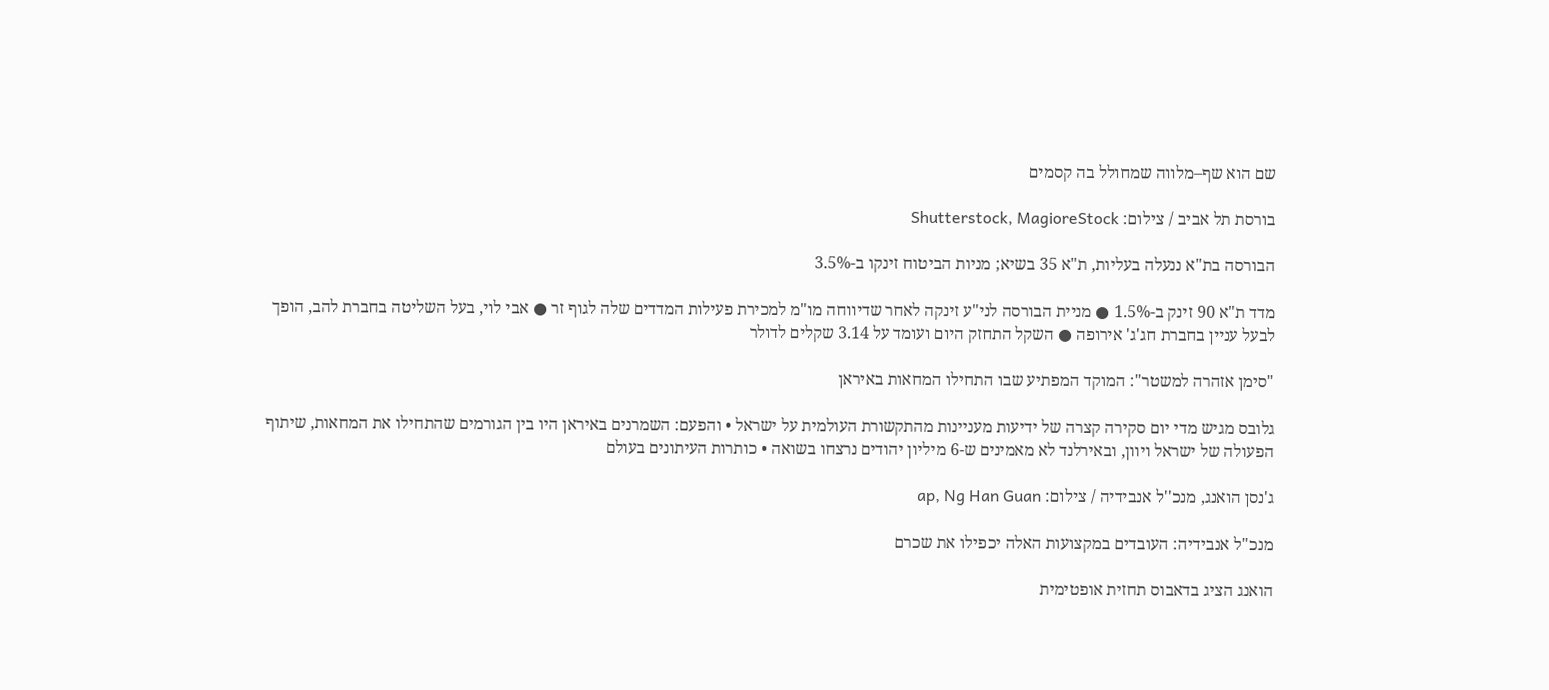שם הוא שף–מלווה שמחולל בה קסמים

בורסת תל אביב / צילום: Shutterstock, MagioreStock

הבורסה בת"א ננעלה בעליות, ת"א 35 בשיא; מניות הביטוח זינקו ב-3.5%

מדד ת"א 90 זינק ב-1.5% ● מניית הבורסה לני"ע זינקה לאחר שדיווחה מו"מ למכירת פעילות המדדים שלה לגוף זר ● אבי לוי, בעל השליטה בחברת להב, הופך לבעל עניין בחברת חג'ג' אירופה ● השקל התחזק היום ועומד על 3.14 שקלים לדולר

"סימן אזהרה למשטר": המוקד המפתיע שבו התחילו המחאות באיראן

גלובס מגיש מדי יום סקירה קצרה של ידיעות מעניינות מהתקשורת העולמית על ישראל • והפעם: השמרנים באיראן היו בין הגורמים שהתחילו את המחאות, שיתוף הפעולה של ישראל ויוון, ובאירלנד לא מאמינים ש-6 מיליון יהודים נרצחו בשואה • כותרות העיתונים בעולם

ג'נסן הואנג, מנכ''ל אנבידיה / צילום: ap, Ng Han Guan

מנכ"ל אנבידיה: העובדים במקצועות האלה יכפילו את שכרם

הואנג הציג בדאבוס תחזית אופטימית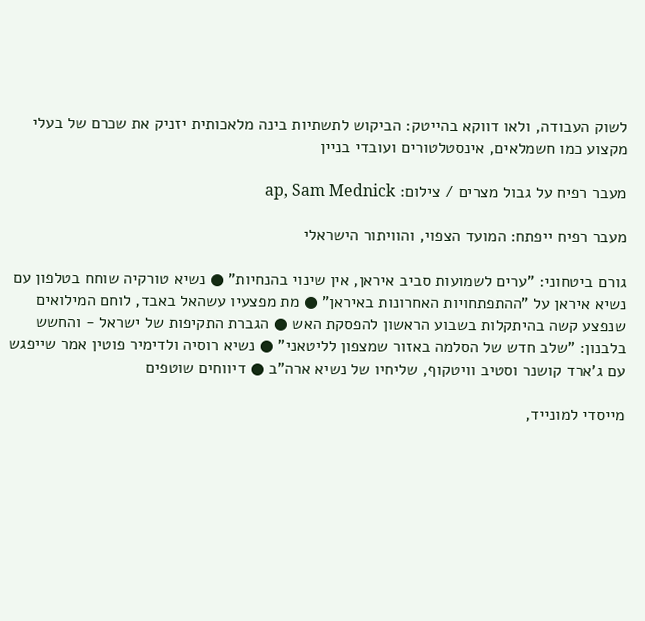לשוק העבודה, ולאו דווקא בהייטק: הביקוש לתשתיות בינה מלאכותית יזניק את שכרם של בעלי מקצוע כמו חשמלאים, אינסטלטורים ועובדי בניין

מעבר רפיח על גבול מצרים / צילום: ap, Sam Mednick

מעבר רפיח ייפתח: המועד הצפוי, והוויתור הישראלי

גורם ביטחוני: "ערים לשמועות סביב איראן, אין שינוי בהנחיות" ● נשיא טורקיה שוחח בטלפון עם נשיא איראן על "ההתפתחויות האחרונות באיראן" ● מת מפצעיו עשהאל באבד, לוחם המילואים שנפצע קשה בהיתקלות בשבוע הראשון להפסקת האש ● הגברת התקיפות של ישראל - והחשש בלבנון: "שלב חדש של הסלמה באזור שמצפון לליטאני" ● נשיא רוסיה ולדימיר פוטין אמר שייפגש עם ג'ארד קושנר וסטיב וויטקוף, שליחיו של נשיא ארה"ב ● דיווחים שוטפים

מייסדי למונייד,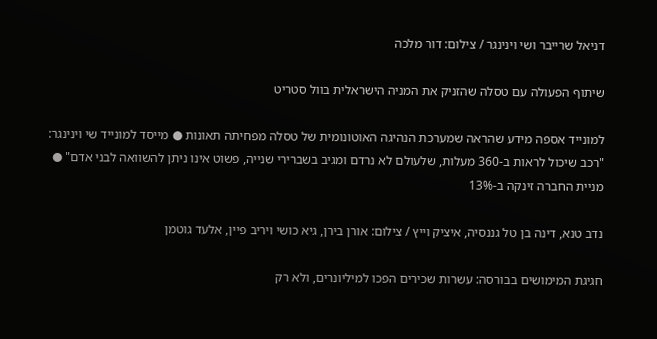דניאל שרייבר ושי וינינגר / צילום: דור מלכה

שיתוף הפעולה עם טסלה שהזניק את המניה הישראלית בוול סטריט

למונייד אספה מידע שהראה שמערכת הנהיגה האוטונומית של טסלה מפחיתה תאונות ● מייסד למונייד שי וינינגר: "רכב שיכול לראות ב‑360 מעלות, שלעולם לא נרדם ומגיב בשברירי שנייה, פשוט אינו ניתן להשוואה לבני אדם" ● מניית החברה זינקה ב-13%

נדב טנא, דינה בן טל גננסיה, איציק וייץ / צילום: אורן בירן, גיא כושי ויריב פיין, אלעד גוטמן

חגיגת המימושים בבורסה: עשרות שכירים הפכו למיליונרים, ולא רק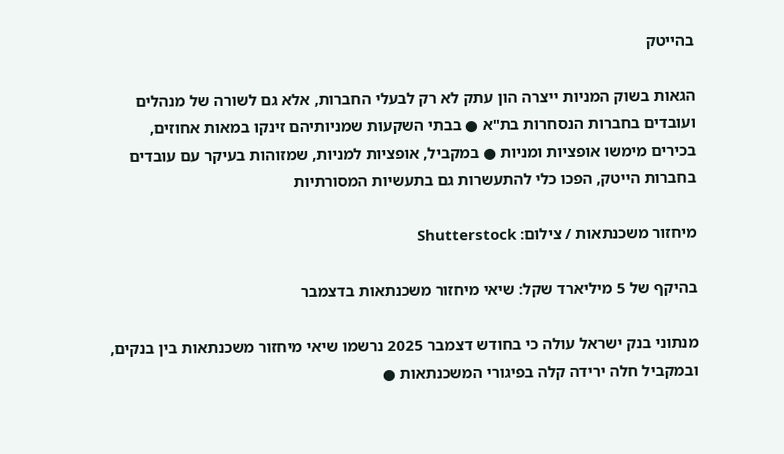בהייטק

הגאות בשוק המניות ייצרה הון עתק לא רק לבעלי החברות, אלא גם לשורה של מנהלים ועובדים בחברות הנסחרות בת"א ● בבתי השקעות שמניותיהם זינקו במאות אחוזים, בכירים מימשו אופציות ומניות ● במקביל, אופציות למניות, שמזוהות בעיקר עם עובדים בחברות הייטק, הפכו כלי להתעשרות גם בתעשיות המסורתיות

מיחזור משכנתאות / צילום: Shutterstock

בהיקף של 5 מיליארד שקל: שיאי מיחזור משכנתאות בדצמבר

מנתוני בנק ישראל עולה כי בחודש דצמבר 2025 נרשמו שיאי מיחזור משכנתאות בין בנקים, ובמקביל חלה ירידה קלה בפיגורי המשכנתאות ●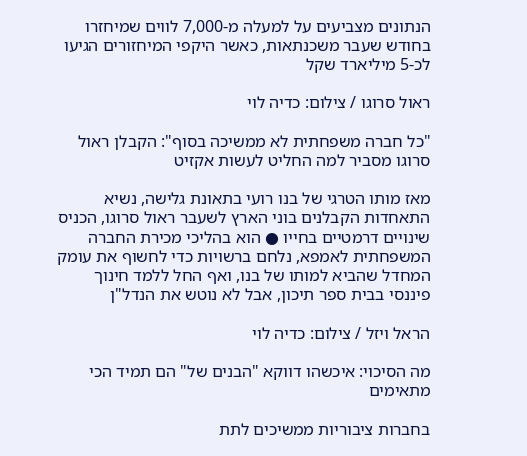הנתונים מצביעים על למעלה מ-7,000 לווים שמיחזרו בחודש שעבר משכנתאות, כאשר היקפי המיחזורים הגיעו לכ-5 מיליארד שקל

ראול סרוגו / צילום: כדיה לוי

"כל חברה משפחתית לא ממשיכה בסוף": הקבלן ראול סרוגו מסביר למה החליט לעשות אקזיט

מאז מותו הטרגי של בנו רועי בתאונת גלישה, נשיא התאחדות הקבלנים בוני הארץ לשעבר ראול סרוגו, הכניס שינויים דרמטיים בחייו ● הוא בהליכי מכירת החברה המשפחתית לאמפא, נלחם ברשויות כדי לחשוף את עומק המחדל שהביא למותו של בנו, ואף החל ללמד חינוך פיננסי בבית ספר תיכון, אבל לא נוטש את הנדל"ן

הראל ויזל / צילום: כדיה לוי

מה הסיכוי: איכשהו דווקא "הבנים של" הם תמיד הכי מתאימים

בחברות ציבוריות ממשיכים לתת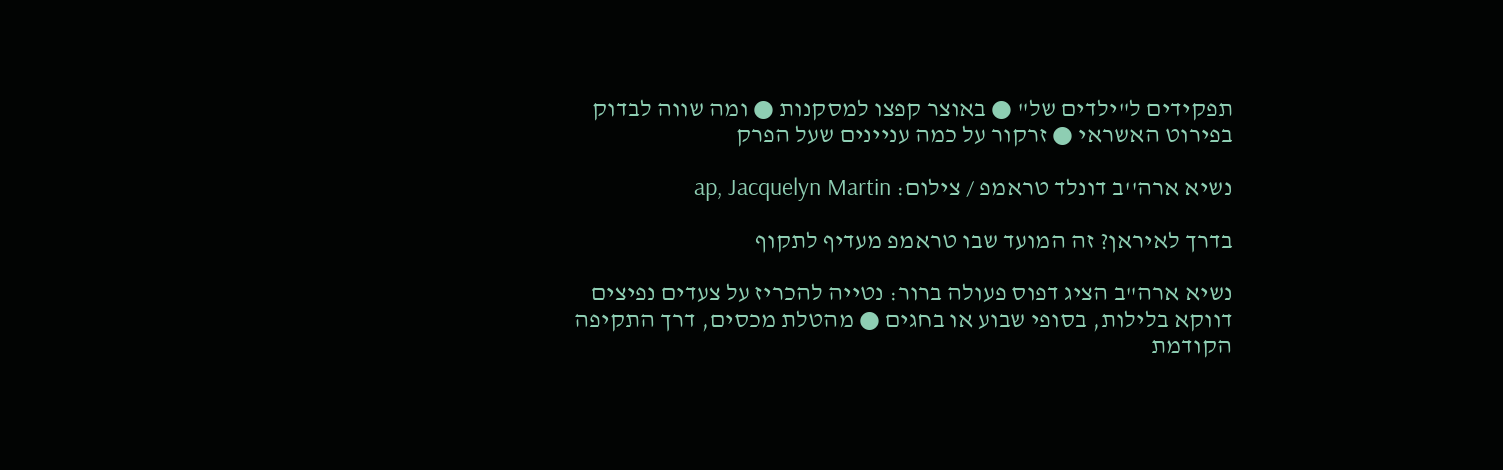תפקידים ל"ילדים של" ● באוצר קפצו למסקנות ● ומה שווה לבדוק בפירוט האשראי ● זרקור על כמה עניינים שעל הפרק

נשיא ארה''ב דונלד טראמפ / צילום: ap, Jacquelyn Martin

בדרך לאיראן? זה המועד שבו טראמפ מעדיף לתקוף

נשיא ארה"ב הציג דפוס פעולה ברור: נטייה להכריז על צעדים נפיצים דווקא בלילות, בסופי שבוע או בחגים ● מהטלת מכסים, דרך התקיפה הקודמת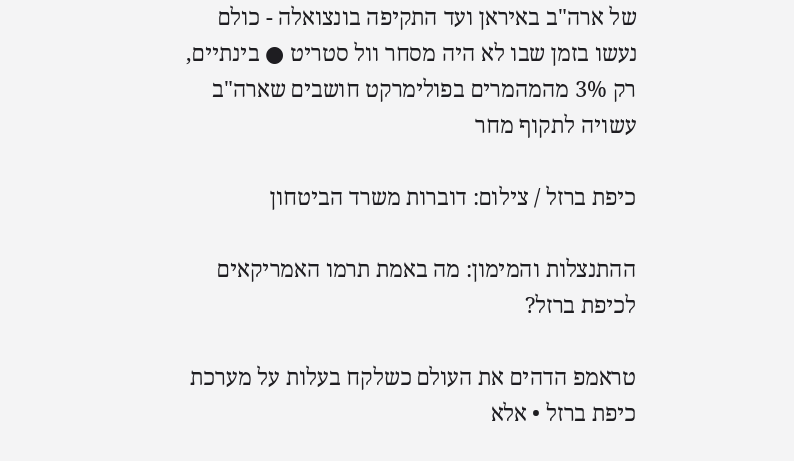של ארה"ב באיראן ועד התקיפה בונצואלה - כולם נעשו בזמן שבו לא היה מסחר וול סטריט ● בינתיים, רק 3% מהמהמרים בפולימרקט חושבים שארה"ב עשויה לתקוף מחר

כיפת ברזל / צילום: דוברות משרד הביטחון

ההתנצלות והמימון: מה באמת תרמו האמריקאים לכיפת ברזל?

טראמפ הדהים את העולם כשלקח בעלות על מערכת כיפת ברזל • אלא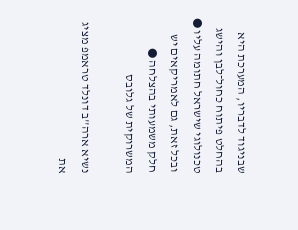שבניגוד לדבריו, המערכת היא בהחלט פיתוח כחול־לבן והישג טכנולוגי שישראל חתומה עליו ● ובכל זאת, גם לאמריקאים יש חלק משמעותי בהצלחה ● המשרוקית של גלובס

נשיא ארה''ב דונלד טראמפ מציג את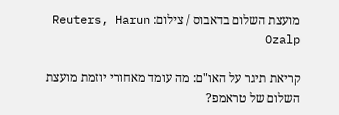מועצת השלום בדאבוס / צילום: Reuters, Harun Ozalp

קריאת תיגר על האו"ם: מה עומד מאחורי יוזמת מועצת השלום של טראמפ?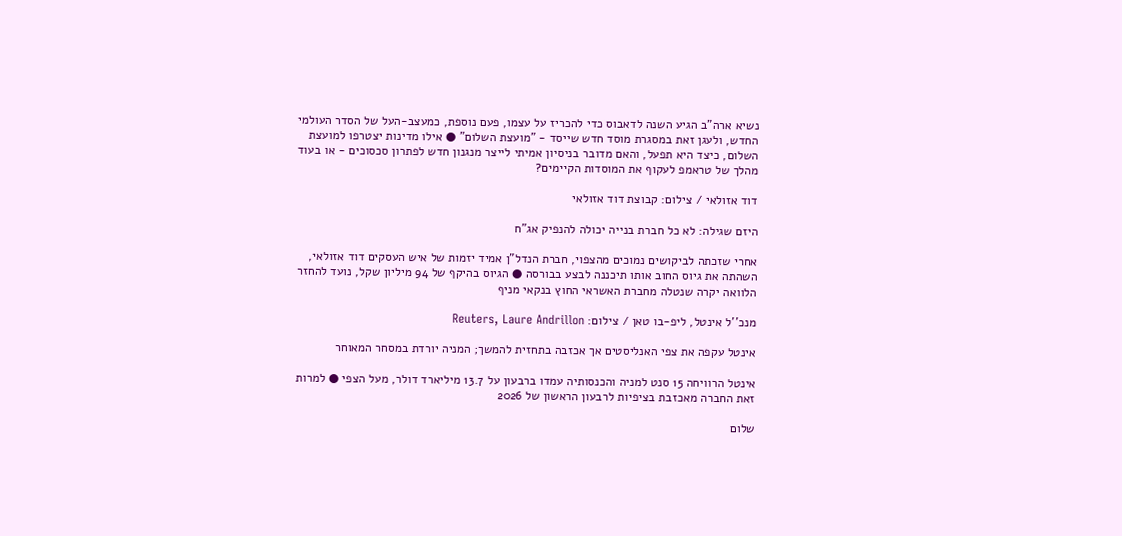נשיא ארה"ב הגיע השנה לדאבוס כדי להכריז על עצמו, פעם נוספת, כמעצב-העל של הסדר העולמי החדש, ולעגן זאת במסגרת מוסד חדש שייסד - "מועצת השלום" ● אילו מדינות יצטרפו למועצת השלום, כיצד היא תפעל, והאם מדובר בניסיון אמיתי לייצר מנגנון חדש לפתרון סכסוכים - או בעוד מהלך של טראמפ לעקוף את המוסדות הקיימים?

דוד אזולאי / צילום: קבוצת דוד אזולאי

היזם שגילה: לא כל חברת בנייה יכולה להנפיק אג"ח

אחרי שזכתה לביקושים נמוכים מהצפוי, חברת הנדל"ן אמיד יזמות של איש העסקים דוד אזולאי, השהתה את גיוס החוב אותו תיכננה לבצע בבורסה ● הגיוס בהיקף של 94 מיליון שקל, נועד להחזר הלוואה יקרה שנטלה מחברת האשראי החוץ בנקאי מניף

מנכ''ל אינטל, ליפ-בו טאן / צילום: Reuters, Laure Andrillon

אינטל עקפה את צפי האנליסטים אך אכזבה בתחזית להמשך; המניה יורדת במסחר המאוחר

אינטל הרוויחה 15 סנט למניה והכנסותיה עמדו ברבעון על 13.7 מיליארד דולר, מעל הצפי ● למרות זאת החברה מאכזבת בציפיות לרבעון הראשון של 2026

שלום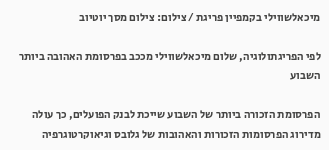מיכאלשווילי בקמפיין פריגת / צילום: צילום מסך יוטיוב

לפי הפריגתולוגיה, שלום מיכאלשווילי מככב בפרסומת האהובה ביותר השבוע

הפרסומת הזכורה ביותר של השבוע שייכת לבנק הפועלים, כך עולה מדירוג הפרסומות הזכורות והאהובות של גלובס וגיאוקרטוגרפיה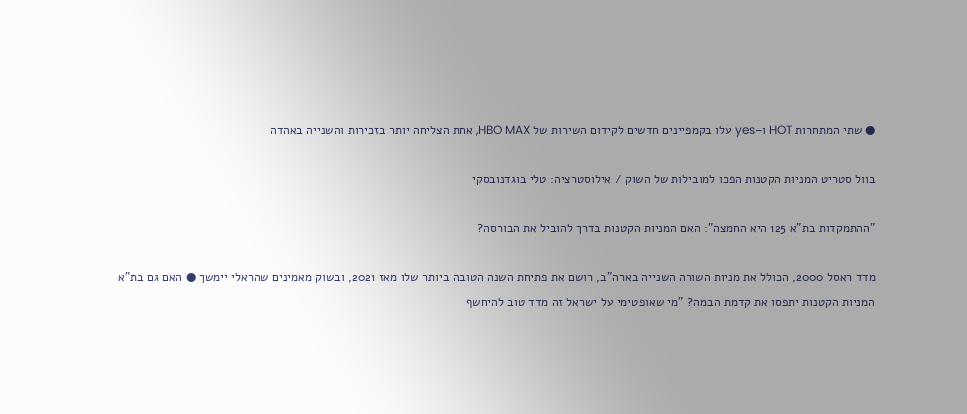● שתי המתחרות HOT ו–yes עלו בקמפיינים חדשים לקידום השירות של HBO MAX, אחת הצליחה יותר בזכירות והשנייה באהדה

בוול סטריט המניות הקטנות הפכו למובילות של השוק / אילוסטרציה: טלי בוגדנובסקי

"ההתמקדות בת"א 125 היא החמצה": האם המניות הקטנות בדרך להוביל את הבורסה?

מדד ראסל 2000, הכולל את מניות השורה השנייה בארה"ב, רושם את פתיחת השנה הטובה ביותר שלו מאז 2021, ובשוק מאמינים שהראלי יימשך ● האם גם בת"א המניות הקטנות יתפסו את קדמת הבמה? "מי שאופטימי על ישראל זה מדד טוב להיחשף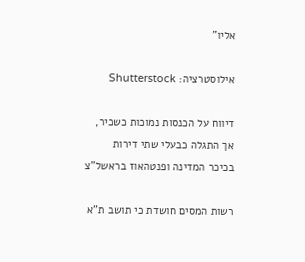אליו"

אילוסטרציה: Shutterstock

דיווח על הכנסות נמוכות כשכיר, אך התגלה כבעלי שתי דירות בכיכר המדינה ופנטהאוז בראשל"צ

רשות המסים חושדת כי תושב ת"א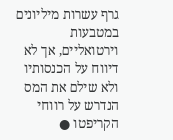גרף עשרות מיליונים במטבעות וירטואליים, אך לא דיווח על הכנסותיו ולא שילם את המס הנדרש על רווחי הקריפטו ●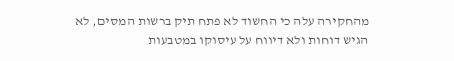מהחקירה עלה כי החשוד לא פתח תיק ברשות המסים, לא הגיש דוחות ולא דיווח על עיסוקו במטבעות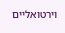וירטואליים